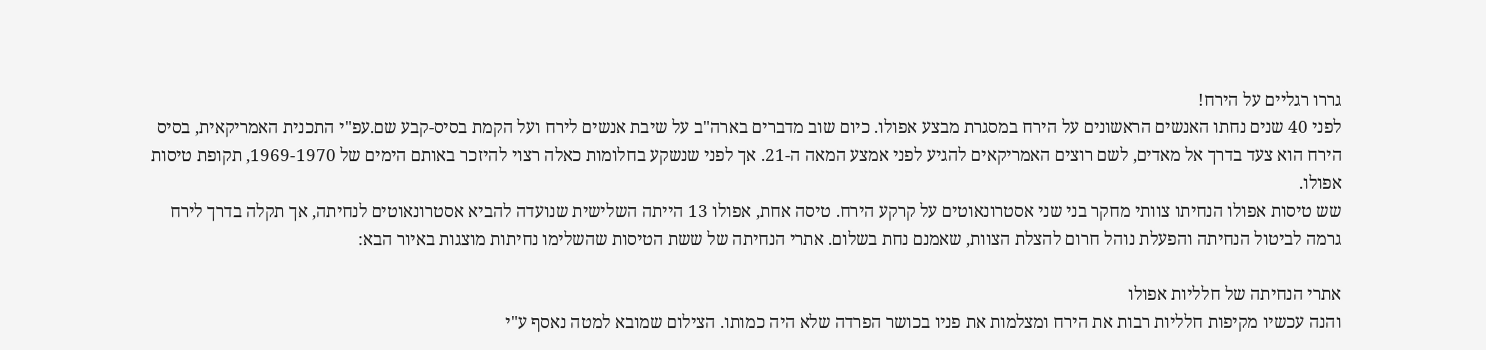גררו רגליים על הירח!
לפני 40 שנים נחתו האנשים הראשונים על הירח במסגרת מבצע אפולו. כיום שוב מדברים בארה"ב על שיבת אנשים לירח ועל הקמת בסיס-קבע שם.עפ"י התכנית האמריקאית, בסיס הירח הוא צעד בדרך אל מאדים, לשם רוצים האמריקאים להגיע לפני אמצע המאה ה-21. אך לפני שנשקע בחלומות כאלה רצוי להיזכר באותם הימים של 1969-1970, תקופת טיסות אפולו.
שש טיסות אפולו הנחיתו צוותי מחקר בני שני אסטרונאוטים על קרקע הירח. טיסה אחת, אפולו 13 הייתה השלישית שנועדה להביא אסטרונאוטים לנחיתה, אך תקלה בדרך לירח גרמה לביטול הנחיתה והפעלת נוהל חרום להצלת הצוות, שאמנם נחת בשלום. אתרי הנחיתה של ששת הטיסות שהשלימו נחיתות מוצגות באיור הבא:

אתרי הנחיתה של חלליות אפולו
והנה עכשיו מקיפות חלליות רבות את הירח ומצלמות את פניו בכושר הפרדה שלא היה כמותו. הצילום שמובא למטה נאסף ע"י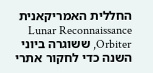החללית האמריקאנית Lunar Reconnaissance Orbiter, ששוגרה ביוני השנה כדי לחקור אתרי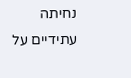נחיתה עתידיים על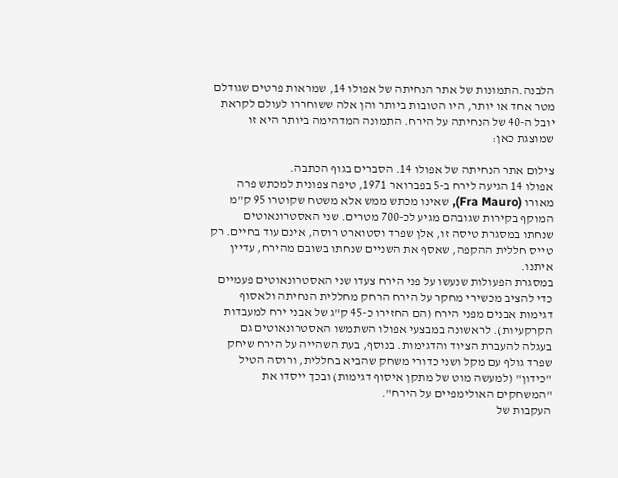הלבנה.התמונות של אתר הנחיתה של אפולו 14, שמראות פרטים שגודלם מטר אחד או יותר, היו הטובות ביותר והן אלה ששוחררו לעולם לקראת יובל ה-40 של הנחיתה על הירח. התמונה המדהימה ביותר היא זו שמוצגת כאן:

צילום אתר הנחיתה של אפולו 14. הסברים בגוף הכתבה.
אפולו 14 הגיעה לירח ב-5 בפברואר 1971, טיפה צפונית למכתש פרה מאורו (Fra Mauro), שאינו מכתש ממש אלא משטח שקוטרו 95 ק"מ המוקף בקירות שגובהם מגיע לכ-700 מטרים. שני האסטרונאוטים שנחתו במסגרת טיסה זו, אלן שפרד וסטוארט רוסה, אינם עוד בחיים. רק טייס חללית ההקפה, שאסף את השניים שנחתו בשובם מהירח, עדיין איתנו.
במסגרת הפעולות שנעשו על פני הירח צעדו שני האסטרונאוטים פעמיים כדי להציב מכשירי מחקר על הירח הרחק מחללית הנחיתה ולאסוף דגימות אבנים מפני הירח (הם החזירו כ-45 ק"ג של אבני ירח למעבדות הקרקעיות). לראשונה במבצעי אפולו השתמשו האסטרונאוטים גם בעגלה להעברת הציוד והדגימות. בנוסף, בעת השהייה על הירח שיחק שפרד גולף עם מקל ושני כדורי משחק שהביא בחללית, ורוסה הטיל "כידון" (למעשה מוט של מתקן איסוף דגימות) ובכך ייסדו את "המשחקים האולימפיים על הירח".
העקבות של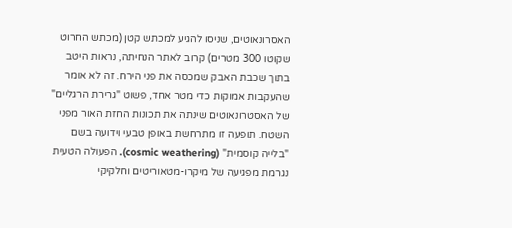האסרונאוטים, שניסו להגיע למכתש קטן (מכתש החרוט שקוטו 300 מטרים) קרוב לאתר הנחיתה, נראות היטב בתוך שכבת האבק שמכסה את פני הירח. זה לא אומר שהעקבות אמוקות כדי מטר אחד, פשוט "גרירת הרגליים" של האסטרונאוטים שינתה את תכונות החזת האור מפני השטח. תופעה זו מתרחשת באופן טבעי וידועה בשם "בלייה קוסמית" (cosmic weathering). הפעולה הטעית נגרמת מפגיעה של מיקרו-מטאוריטים וחלקיקי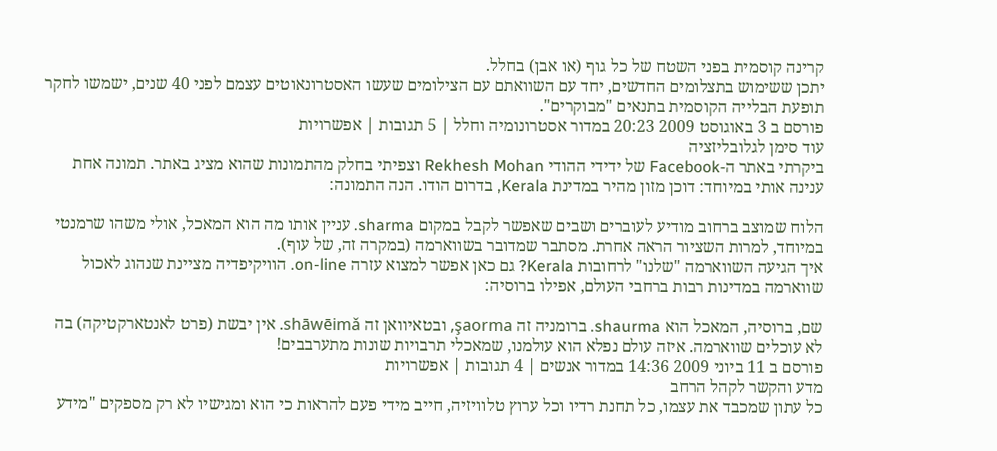קרינה קוסמית בפני השטח של כל גוף (או אבן) בחלל.
יתכן ששימוש בתצלומים החדשים, יחד עם השוואתם עם הצילומים שעשו האסטרונאוטים עצמם לפני 40 שנים, ישמשו לחקר תופעת הבלייה הקוסמית בתנאים "מבוקרים".
פורסם ב 3 באוגוסט 2009 20:23 במדור אסטרונומיה וחלל | 5 תגובות | אפשרויות
עוד סימן לגלובליזציה
ביקרתי באתר ה-Facebook של ידידי ההודי Rekhesh Mohan וצפיתי בחלק מהתמונות שהוא מציג באתר. תמונה אחת ענינה אותי במיוחד: דוכן מזון מהיר במדינת Kerala, בדרום הודו. הנה התמונה:

הלוח שמוצב ברחוב מודיע לעוברים ושבים שאפשר לקבל במקום sharma. עניין אותו מה הוא המאכל, אולי משהו שרמנטי במיוחד, למרות השציור הראה אחרת. מסתבר שמדובר בשווארמה (במקרה זה, של עוף).
איך הגיעה השווארמה "שלנו" לרחובות Kerala? גם כאן אפשר למצוא עזרה on-line. הוויקיפדיה מציינת שנהוג לאכול שווארמה במדינות רבות ברחבי העולם, אפילו ברוסיה:

שם, ברוסיה, המאכל הוא shaurma. ברומניה זה şaorma, ובטאיוואן זה shāwēimǎ. אין יבשת (פרט לאנטארקטיקה) בה לא עוכלים שווארמה. איזה עולם נפלא הוא עולמנו, שמאכלי תרבויות שונות מתערבבים!
פורסם ב 11 ביוני 2009 14:36 במדור אנשים | 4 תגובות | אפשרויות
מדע והקשר לקהל הרחב
כל עתון שמכבד את עצמו, כל תחנת רדיו וכל ערוץ טלוויזיה, חייב מידי פעם להראות כי הוא ומגישיו לא רק מספקים "מידע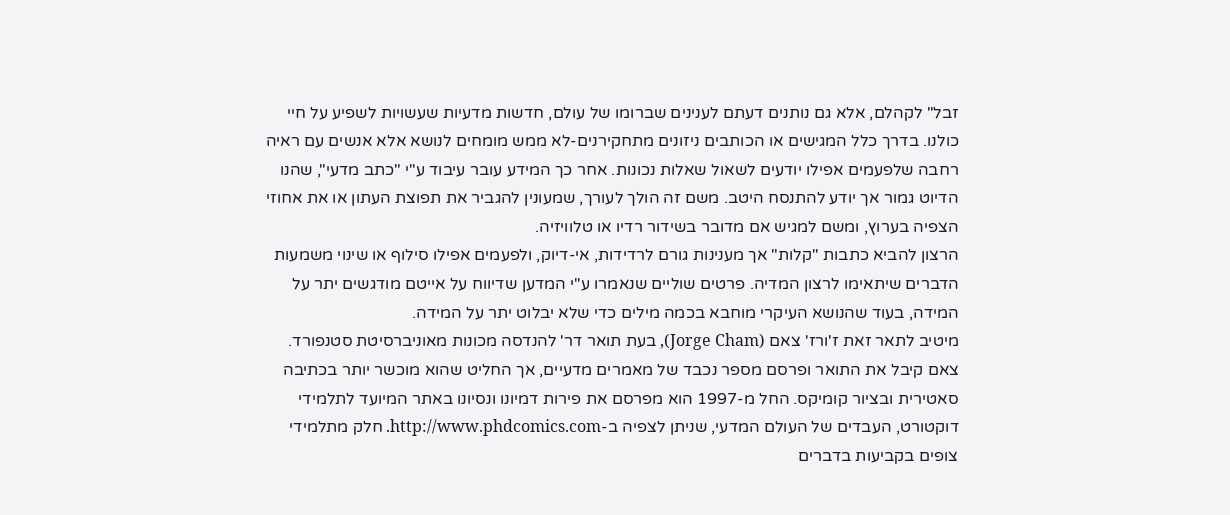זבל" לקהלם, אלא גם נותנים דעתם לענינים שברומו של עולם, חדשות מדעיות שעשויות לשפיע על חיי כולנו. בדרך כלל המגישים או הכותבים ניזונים מתחקירנים-לא ממש מומחים לנושא אלא אנשים עם ראיה רחבה שלפעמים אפילו יודעים לשאול שאלות נכונות. אחר כך המידע עובר עיבוד ע"י "כתב מדעי", שהנו הדיוט גמור אך יודע להתנסח היטב. משם זה הולך לעורך, שמעונין להגביר את תפוצת העתון או את אחוזי הצפיה בערוץ, ומשם למגיש אם מדובר בשידור רדיו או טלוויזיה.
הרצון להביא כתבות "קלות" אך מענינות גורם לרדידות, אי-דיוק, ולפעמים אפילו סילוף או שינוי משמעות הדברים שיתאימו לרצון המדיה. פרטים שוליים שנאמרו ע"י המדען שדיווח על אייטם מודגשים יתר על המידה, בעוד שהנושא העיקרי מוחבא בכמה מילים כדי שלא יבלוט יתר על המידה.
מיטיב לתאר זאת ז'ורז' צאם (Jorge Cham), בעת תואר דר' להנדסה מכונות מאוניברסיטת סטנפורד. צאם קיבל את התואר ופרסם מספר נכבד של מאמרים מדעיים, אך החליט שהוא מוכשר יותר בכתיבה סאטירית ובציור קומיקס. החל מ-1997 הוא מפרסם את פירות דמיונו ונסיונו באתר המיועד לתלמידי דוקטורט, העבדים של העולם המדעי, שניתן לצפיה ב-http://www.phdcomics.com. חלק מתלמידי צופים בקביעות בדברים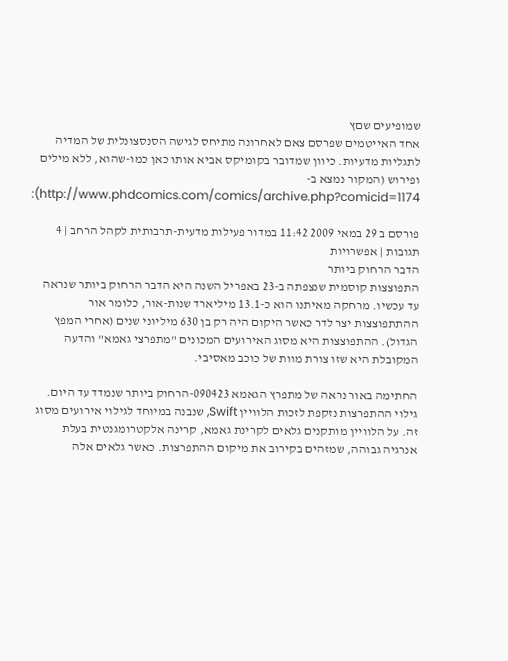שמופיעים שםץ
אחד האייטמים שפרסם צאם לאחרונה מתיחס לגישה הסנסצונלית של המדיה לתגליות מדעיות. כיוון שמדובר בקומיקס אביא אותו כאן כמו-שהוא, ללא מילים ופירוש (המקור נמצא ב-http://www.phdcomics.com/comics/archive.php?comicid=1174):

פורסם ב 29 במאי 2009 11:42 במדור פעילות מדעית-תרבותית לקהל הרחב | 4 תגובות | אפשרויות
הדבר הרחוק ביותר
התפוצצות קוסמית שנצפתה ב-23 באפריל השנה היא הדבר הרחוק ביותר שנראה עד עכשיו. מרחקה מאיתנו הוא כ-13.1 מיליארד שנות-אור, כלומר אור ההתתפוצצות יצר לדר כאשר היקום היה רק בן 630 מיליוני שנים (אחרי המפץ הגדול). ההתפוצצות היא מסוג האירועים המכונים "מתפרצי גאמא" והדעה המקובלת היא שזו צורת מוות של כוכב מאסיבי.

החתימה באור נראה של מתפרץ הגאמא 090423-הרחוק ביותר שנמדד עד היום.
גילוי ההתפרצות נזקפת לזכות הלוויין Swift, שנבנה במיוחד לגילוי אירועים מסוג זה. על הלוויין מותקנים גלאים לקרינת גאמא, קרינה אלקטרומגנטית בעלת אנרגיה גבוהה, שמזהים בקירוב את מיקום ההתפרצות. כאשר גלאים אלה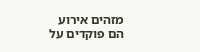מזהים אירוע הם פוקדים על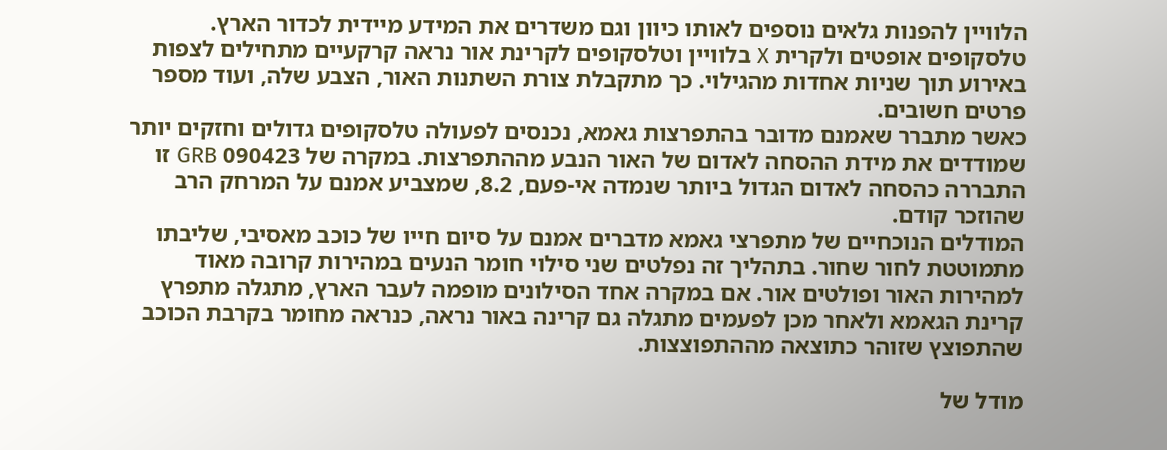הלוויין להפנות גלאים נוספים לאותו כיוון וגם משדרים את המידע מיידית לכדור הארץ. טלסקופים אופטים ולקרית X בלוויין וטלסקופים לקרינת אור נראה קרקעיים מתחילים לצפות באירוע תוך שניות אחדות מהגילוי. כך מתקבלת צורת השתנות האור, הצבע שלה, ועוד מספר פרטים חשובים.
כאשר מתברר שאמנם מדובר בהתפרצות גאמא, נכנסים לפעולה טלסקופים גדולים וחזקים יותר שמודדים את מידת ההסחה לאדום של האור הנבע מההתפרצות. במקרה של 090423 GRB זו התבררה כהסחה לאדום הגדול ביותר שנמדה אי-פעם, 8.2, שמצביע אמנם על המרחק הרב שהוזכר קודם.
המודלים הנוכחיים של מתפרצי גאמא מדברים אמנם על סיום חייו של כוכב מאסיבי, שליבתו מתמוטטת לחור שחור. בתהליך זה נפלטים שני סילוי חומר הנעים במהירות קרובה מאוד למהירות האור ופולטים אור. אם במקרה אחד הסילונים מופמה לעבר הארץ, מתגלה מתפרץ קרינת הגאמא ולאחר מכן לפעמים מתגלה גם קרינה באור נראה, כנראה מחומר בקרבת הכוכב שהתפוצץ שזוהר כתוצאה מההתפוצצות.

מודל של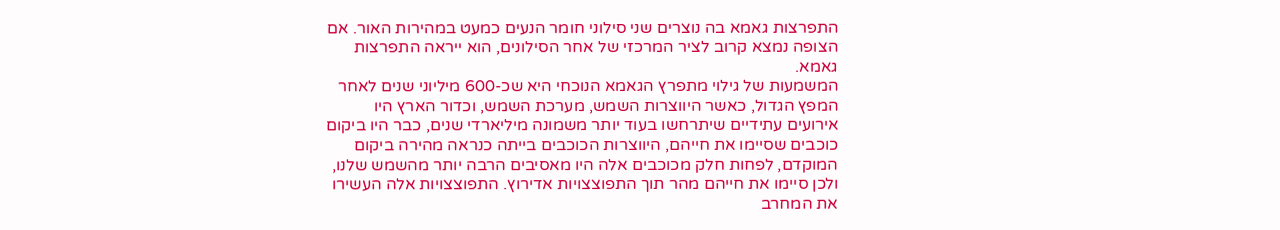התפרצות גאמא בה נוצרים שני סילוני חומר הנעים כמעט במהירות האור. אם הצופה נמצא קרוב לציר המרכזי של אחר הסילונים, הוא ייראה התפרצות גאמא.
המשמעות של גילוי מתפרץ הגאמא הנוכחי היא שכ-600 מיליוני שנים לאחר המפץ הגדול, כאשר היווצרות השמש, מערכת השמש, וכדור הארץ היו אירועים עתידיים שיתרחשו בעוד יותר משמונה מיליארדי שנים, כבר היו ביקום כוכבים שסיימו את חייהם, היווצרות הכוכבים בייתה כנראה מהירה ביקום המוקדם, לפחות חלק מכוכבים אלה היו מאסיבים הרבה יותר מהשמש שלנו, ולכן סיימו את חייהם מהר תוך התפוצצויות אדירוץ. התפוצצויות אלה העשירו את המחרב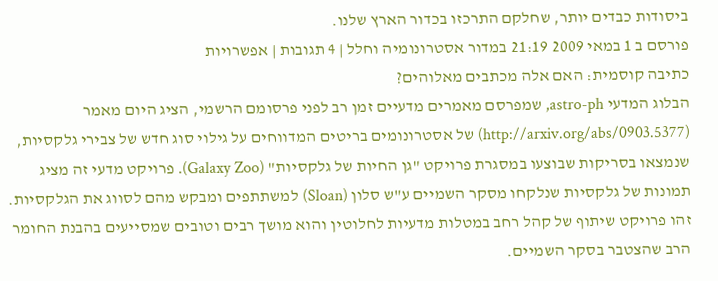ביסודות כבדים יותר, שחלקם התרכזו בכדור הארץ שלנו.
פורסם ב 1 במאי 2009 21:19 במדור אסטרונומיה וחלל | 4 תגובות | אפשרויות
כתיבה קוסמית: האם אלה מכתבים מאלוהים?
הבלוג המדעי astro-ph, שמפרסם מאמרים מדעיים זמן רב לפני פרסומם הרשמי, הציג היום מאמר (http://arxiv.org/abs/0903.5377) של אסטרונומים בריטים המדווחים על גילוי סוג חדש של צבירי גלקסיות, שנמצאו בסריקות שבוצעו במסגרת פרויקט "גן החיות של גלקסיות" (Galaxy Zoo). פרויקט מדעי זה מציג תמונות של גלקסיות שנלקחו מסקר השמיים ע"ש סלון (Sloan) למשתתפים ומבקש מהם לסווג את הגלקסיות. זהו פרויקט שיתוף של קהל רחב במטלות מדעיות לחלוטין והוא מושך רבים וטובים שמסייעים בהבנת החומר הרב שהצטבר בסקר השמיים.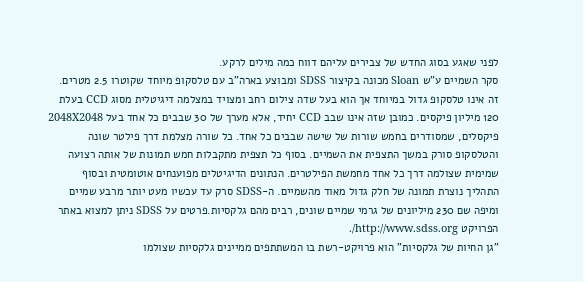לפני שאגע בסוג החדש של צבירים עליהם דווח כמה מילים לרקע.
סקר השמיים ע"ש Sloan מכונה בקיצור SDSS ומבוצע בארה"ב עם טלסקופ מיוחד שקוטרו 2.5 מטרים. זה אינו טלסקופ גדול במיוחד אך הוא בעל שדה צילום רחב ומצויד במצלמה דיגיטלית מסוג CCD בעלת 120 מיליון פיקסים. כמובן שזה אינו שבב CCD יחיד, אלא מערך של 30 שבבים כל אחד בעל 2048X2048 פיקסלים, שמסודרים בחמש שורות של שישה שבבים כל אחד. כל שורה מצלמת דרך פילטר שונה והטלסקופ סורק במשך התצפית את השמיים. בסוף כל תצפית מתקבלות חמש תמונות של אותה רצועה שמימית שצולמה דרך כל אחד מחמשת הפילטרים. הנתונים הדיגיטלים מפוענחים אוטומטית ובסוף התהליך נוצרת תמונה של חלק גדול מאוד מהשמיים. ה-SDSS סרק עד עכשיו מעט יותר מרבע שמיים ומיפה שם 230 מיליונים של גרמי שמיים שונים, רבים מהם גלקסיות.פרטים על SDSS ניתן למצוא באתר הפרויקט http://www.sdss.org/.
"גן החיות של גלקסיות" הוא פרויקט-רשת בו המשתתפים ממיינים גלקסיות שצולמו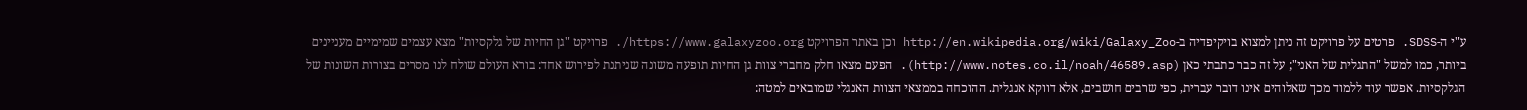ע"י ה-SDSS. פרטים על פרויקט זה ניתן למצוא בויקיפדיה ב-http://en.wikipedia.org/wiki/Galaxy_Zoo וכן באתר הפרויקט https://www.galaxyzoo.org/. פרויקט "גן החיות של גלקסיות" מצא עצמים שמימיים מעניינים ביותר, כמו למשל "התגלית של האני"; על זה כבר כתבתי כאן (http://www.notes.co.il/noah/46589.asp). הפעם מצאו חלק מחברי צוות גן החיות תופעה משונה שניתנת לפירוש אחד: בורא העולם שולח לנו מסרים בצורות השונות של הגלקסיות. אפשר עוד ללמוד מכך שאלוהים אינו דובר עברית, כפי שרבים חושבים, אלא דווקא אנגלית. ההוכחה בממצאי הצוות האנגלי שמובאים למטה: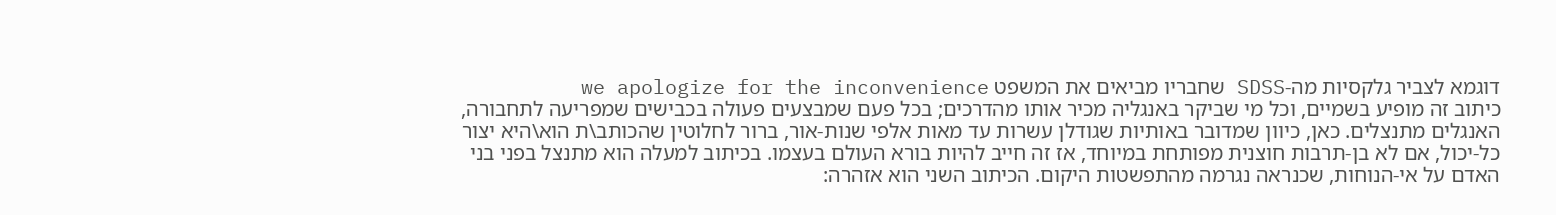דוגמא לצביר גלקסיות מה-SDSS שחבריו מביאים את המשפט we apologize for the inconvenience
כיתוב זה מופיע בשמיים, וכל מי שביקר באנגליה מכיר אותו מהדרכים; בכל פעם שמבצעים פעולה בכבישים שמפריעה לתחבורה, האנגלים מתנצלים. כאן, כיוון שמדובר באותיות שגודלן עשרות עד מאות אלפי שנות-אור, ברור לחלוטין שהכותב\ת הוא\היא יצור כל-יכול, אם לא בן-תרבות חוצנית מפותחת במיוחד, אז זה חייב להיות בורא העולם בעצמו. בכיתוב למעלה הוא מתנצל בפני בני האדם על אי-הנוחות, שכנראה נגרמה מהתפשטות היקום. הכיתוב השני הוא אזהרה: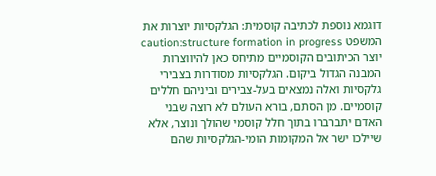דוגמא נוספת לכתיבה קוסמית: הגלקסיות יוצרות את המשפט caution:structure formation in progress
יוצר הכיתובים הקוסמיים מתיחס כאן להיווצרות המבנה הגדול ביקום. הגלקסיות מסודרות בצבירי גלקסיות ואלה נמצאים בעל-צבירים וביניהם חללים קוסמיים. מן הסתם, בורא העולם לא רוצה שבני האדם יתברברו בתוך חלל קוסמי שהולך ונוצר, אלא שיילכו ישר אל המקומות הומי-הגלקסיות שהם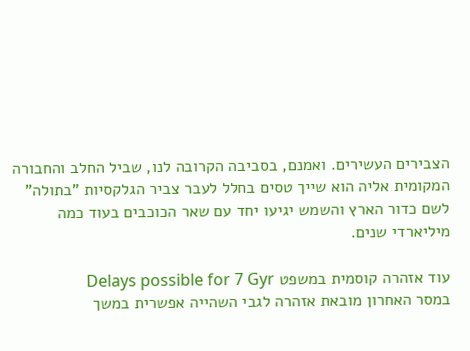הצבירים העשירים. ואמנם, בסביבה הקרובה לנו, שביל החלב והחבורה המקומית אליה הוא שייך טסים בחלל לעבר צביר הגלקסיות "בתולה" לשם כדור הארץ והשמש יגיעו יחד עם שאר הכוכבים בעוד כמה מיליארדי שנים.

עוד אזהרה קוסמית במשפט Delays possible for 7 Gyr
במסר האחרון מובאת אזהרה לגבי השהייה אפשרית במשך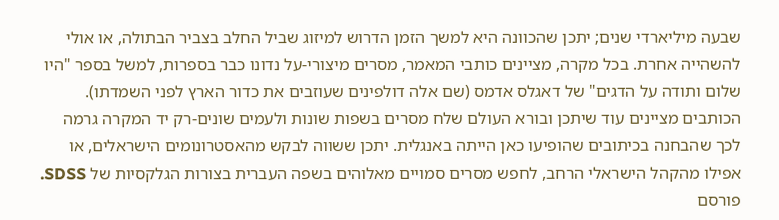שבעה מיליארדי שנים; יתכן שהכוונה היא למשך הזמן הדרוש למיזוג שביל החלב בצביר הבתולה, או אולי להשהייה אחרת. בכל מקרה, מציינים כותבי המאמר, מסרים מיצורי-על נדונו כבר בספרות, למשל בספר "היו שלום ותודה על הדגים" של דאגלס אדמס (שם אלה דולפינים שעוזבים את כדור הארץ לפני השמדתו). הכותבים מציינים עוד שיתכן ובורא העולם שלח מסרים בשפות שונות ולעמים שונים-רק יד המקרה גרמה לכך שהבחנה בכיתובים שהופיעו כאן הייתה באנגלית. יתכן ששווה לבקש מהאסטרונומים הישראלים, או אפילו מהקהל הישראלי הרחב, לחפש מסרים סמויים מאלוהים בשפה העברית בצורות הגלקסיות של SDSS.
פורסם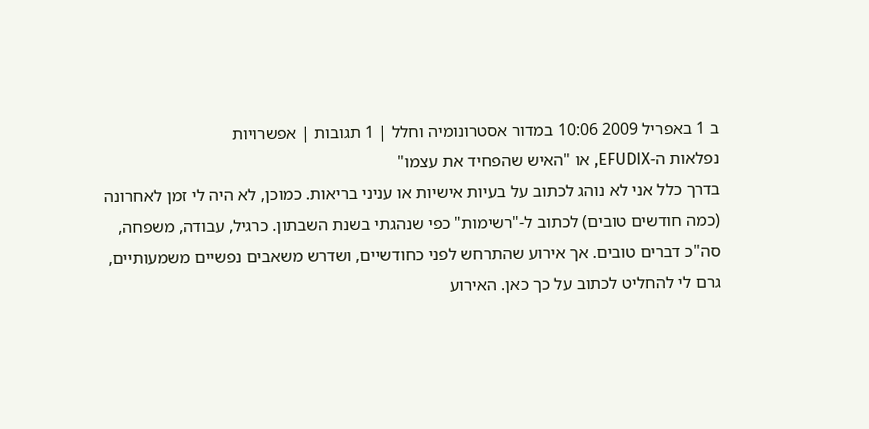ב 1 באפריל 2009 10:06 במדור אסטרונומיה וחלל | 1 תגובות | אפשרויות
נפלאות ה-EFUDIX, או "האיש שהפחיד את עצמו"
בדרך כלל אני לא נוהג לכתוב על בעיות אישיות או עניני בריאות. כמוכן, לא היה לי זמן לאחרונה (כמה חודשים טובים) לכתוב ל-"רשימות" כפי שנהגתי בשנת השבתון. כרגיל, עבודה, משפחה, סה"כ דברים טובים. אך אירוע שהתרחש לפני כחודשיים, ושדרש משאבים נפשיים משמעותיים, גרם לי להחליט לכתוב על כך כאן. האירוע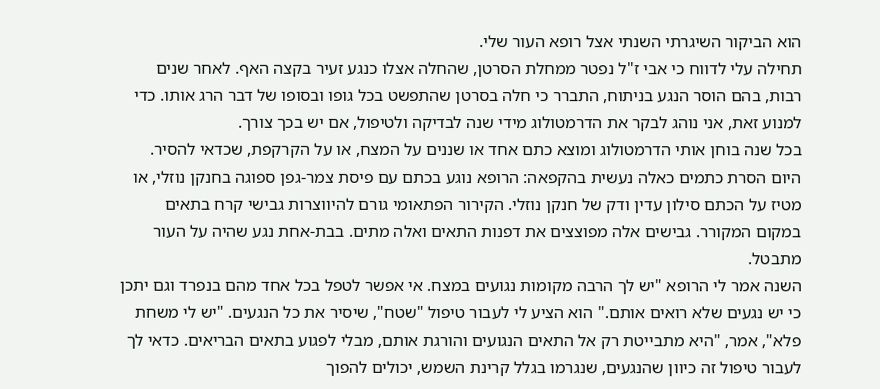הוא הביקור השיגרתי השנתי אצל רופא העור שלי.
תחילה עלי לדווח כי אבי ז"ל נפטר ממחלת הסרטן, שהחלה אצלו כנגע זעיר בקצה האף. לאחר שנים רבות, בהם הוסר הנגע בניתוח, התברר כי חלה בסרטן שהתפשט בכל גופו ובסופו של דבר הרג אותו. כדי למנוע זאת, אני נוהג לבקר את הדרמטולוג מידי שנה לבדיקה ולטיפול, אם יש בכך צורך.
בכל שנה בוחן אותי הדרמטולוג ומוצא כתם אחד או שננים על המצח, או על הקרקפת, שכדאי להסיר. היום הסרת כתמים כאלה נעשית בהקפאה: הרופא נוגע בכתם עם פיסת צמר-גפן ספוגה בחנקן נוזלי, או מטיז על הכתם סילון עדין ודק של חנקן נוזלי. הקירור הפתאומי גורם להיווצרות גבישי קרח בתאים במקום המקורר. גבישים אלה מפוצצים את דפנות התאים ואלה מתים. בבת-אחת נגע שהיה על העור מתבטל.
השנה אמר לי הרופא "יש לך הרבה מקומות נגועים במצח. אי אפשר לטפל בכל אחד מהם בנפרד וגם יתכן כי יש נגעים שלא רואים אותם." הוא הציע לי לעבור טיפול "שטח", שיסיר את כל הנגעים. "יש לי משחת פלא", אמר, "היא מתבייטת רק אל התאים הנגועים והורגת אותם, מבלי לפגוע בתאים הבריאים. כדאי לך לעבור טיפול זה כיוון שהנגעים, שנגרמו בגלל קרינת השמש, יכולים להפוך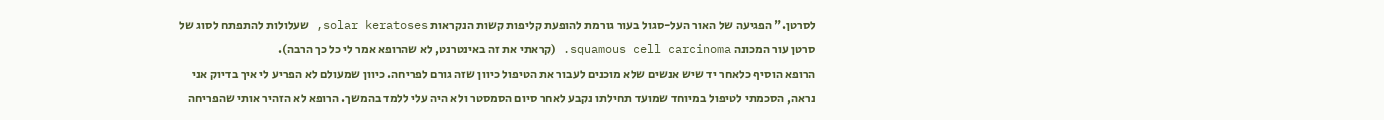לסרטן." הפגיעה של האור העל-סגול בעור גורמת להופעת קליפות קשות הנקראות solar keratoses, שעלולות להתפתח לסוג של סרטן עור המכונה squamous cell carcinoma. (קראתי את זה באינטרנט, לא שהרופא אמר לי כל כך הרבה).
הרופא הוסיף כלאחר יד שיש אנשים שלא מוכנים לעבור את הטיפול כיוון שזה גורם לפריחה. כיוון שמעולם לא הפריע לי איך בדיוק אני נראה, הסכמתי לטיפול במיוחד שמועד תחילתו נקבע לאחר סיום הסמסטר ולא היה עלי ללמד בהמשך. הרופא לא הזהיר אותי שהפריחה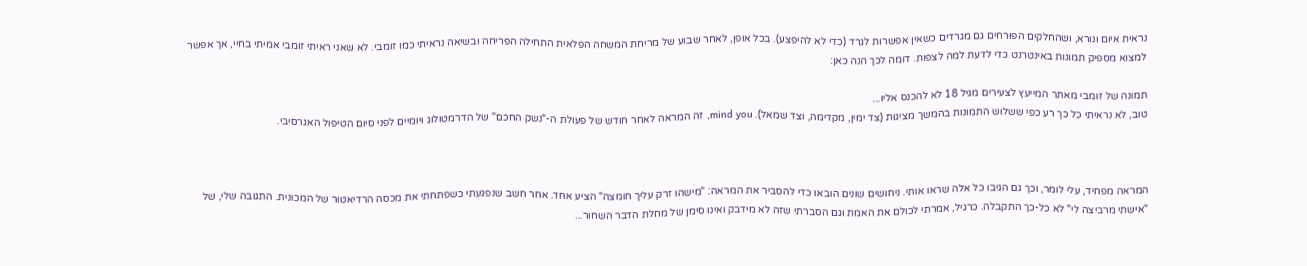נראית איום ונורא, ושהחלקים הפורחים גם מגרדים כשאין אפשרות לגרד (כדי לא להיפצע). בכל אופן, לאחר שבוע של מריחת המשחה הפלאית התחילה הפריחה ובשיאה נראיתי כמו זומבי. לא שאני ראיתי זומבי אמיתי בחיי, אך אפשר למצוא מספיק תמונות באינטרנט כדי לדעת למה לצפות. דומה לכך הנה כאן:

תמונה של זומבי מאתר המייעץ לצעירים מגיל 18 לא להכנס אליו...
טוב, לא נראיתי כל כך רע כפי ששלוש התמונות בהמשך מציגות (צד ימין, מקדימה, וצד שמאל). mind you, זה המראה לאחר חודש של פעולת ה-"נשק החכם" של הדרמטולוג ויומיים לפני סיום הטיפול האגרסיבי.



המראה מפחיד, עלי לומר, וכך גם הגיבו כל אלה שראו אותי. ניחושים שונים הובאו כדי להסביר את המראה: "מישהו זרק עליך חומצה" הציע אחד. אחר חשב שנפגעתי כשפתחתי את מכסה הרדיאטור של המכונית. התגובה שלי, של "אישתי מרביצה לי" לא כל-כך התקבלה. כרגיל, אמרתי לכולם את האמת וגם הסברתי שזה לא מידבק ואינו סימן של מחלת הדבר השחור...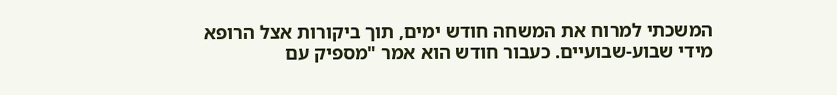המשכתי למרוח את המשחה חודש ימים, תוך ביקורות אצל הרופא מידי שבוע-שבועיים. כעבור חודש הוא אמר "מספיק עם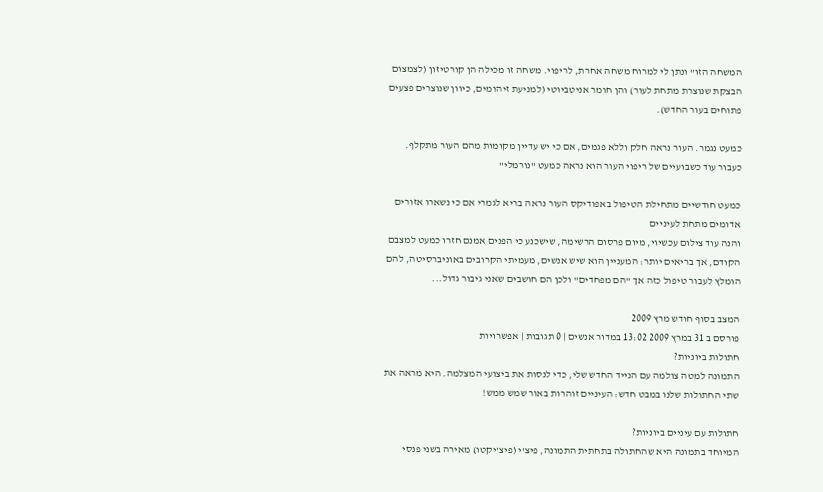המשחה הזו" ונתן לי למרוח משחה אחרת, לריפוי. משחה זו מכילה הן קורטיזון (לצמצום הבצקת שנוצרת מתחת לעור) והן חומר אניטביוטי (למניעת זיהומים, כיוון שנוצרים פצעים פתוחים בעור החדש).

כמעט נגמר. העור נראה חלק וללא פגמים, אם כי יש עדיין מקומות מהם העור מתקלף.
כעבור עוד כשבועיים של ריפוי העור הוא נראה כמעט "נורמלי"

כמעט חודשיים מתחילת הטיפול באפודיקס העור נראה בריא לגמרי אם כי נשארו אזורים אדומים מתחת לעיניים
והנה עוד צילום עכשיוי, מיום פרסום הרשימה, שישכנע כי הפנים אמנם חזרו כמעט למצבם הקודם, אך בריאים יותר: המעניין הוא שיש אנשים, מעמיתי הקרובים באוניברסיטה, להם הומלץ לעבור טיפול כזה אך "הם מפחדים" ולכן הם חושבים שאני גיבור גדול...

המצב בסוף חודש מרץ 2009
פורסם ב 31 במרץ 2009 13:02 במדור אנשים | 0 תגובות | אפשרויות
חתולות ביוניות?
התמונה למטה צולמה עם הנייד החדש שלי, כדי לנסות את ביצועי המצלמה. היא מראה את שתי החתולות שלנו במבט חדש: העיניים זוהרות באור שמש ממש!

חתולות עם עיניים ביוניות?
המיוחד בתמונה היא שהחתולה בתחתית התמונה, פיצ'י (פיצ'יקטו) מאירה בשני פנסי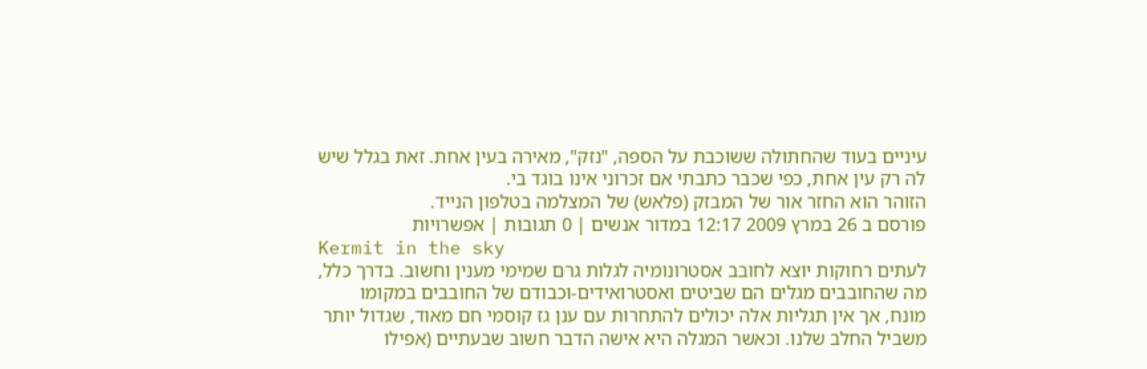עיניים בעוד שהחתולה ששוכבת על הספה, "נזק", מאירה בעין אחת. זאת בגלל שיש לה רק עין אחת, כפי שכבר כתבתי אם זכרוני אינו בוגד בי.
הזוהר הוא החזר אור של המבזק (פלאש) של המצלמה בטלפון הנייד.
פורסם ב 26 במרץ 2009 12:17 במדור אנשים | 0 תגובות | אפשרויות
Kermit in the sky
לעתים רחוקות יוצא לחובב אסטרונומיה לגלות גרם שמימי מענין וחשוב. בדרך כלל, מה שהחובבים מגלים הם שביטים ואסטרואידים-וכבודם של החובבים במקומו מונח, אך אין תגליות אלה יכולים להתחרות עם ענן גז קוסמי חם מאוד, שגדול יותר משביל החלב שלנו. וכאשר המגלה היא אישה הדבר חשוב שבעתיים (אפילו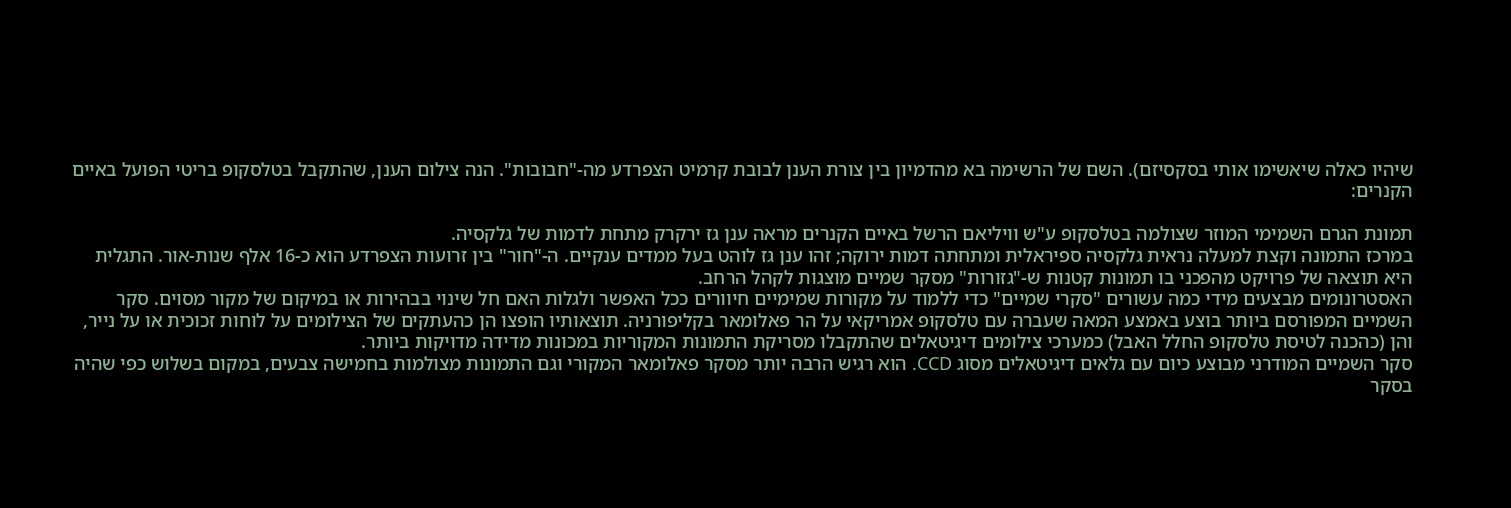שיהיו כאלה שיאשימו אותי בסקסיזם). השם של הרשימה בא מהדמיון בין צורת הענן לבובת קרמיט הצפרדע מה-"חבובות". הנה צילום הענן, שהתקבל בטלסקופ בריטי הפועל באיים הקנרים:

תמונת הגרם השמימי המוזר שצולמה בטלסקופ ע"ש וויליאם הרשל באיים הקנרים מראה ענן גז ירקרק מתחת לדמות של גלקסיה.
במרכז התמונה וקצת למעלה נראית גלקסיה ספיראלית ומתחתה דמות ירוקה; זהו ענן גז לוהט בעל ממדים ענקיים. ה-"חור" בין זרועות הצפרדע הוא כ-16 אלף שנות-אור. התגלית היא תוצאה של פרויקט מהפכני בו תמונות קטנות ש-"גזורות" מסקר שמיים מוצגות לקהל הרחב.
האסטרונומים מבצעים מידי כמה עשורים "סקרי שמיים" כדי ללמוד על מקורות שמימיים חיוורים ככל האפשר ולגלות האם חל שינוי בבהירות או במיקום של מקור מסוים. סקר השמיים המפורסם ביותר בוצע באמצע המאה שעברה עם טלסקופ אמריקאי על הר פאלומאר בקליפורניה. תוצאותיו הופצו הן כהעתקים של הצילומים על לוחות זכוכית או על נייר, והן (כהכנה לטיסת טלסקופ החלל האבל) כמערכי צילומים דיגיטאלים שהתקבלו מסריקת התמונות המקוריות במכונות מדידה מדויקות ביותר.
סקר השמיים המודרני מבוצע כיום עם גלאים דיגיטאלים מסוג CCD. הוא רגיש הרבה יותר מסקר פאלומאר המקורי וגם התמונות מצולמות בחמישה צבעים, במקום בשלוש כפי שהיה בסקר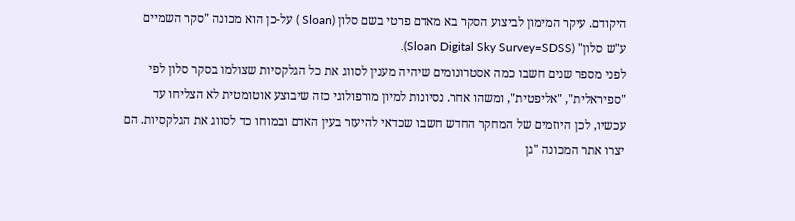היקודם. עיקר המימון לביצוע הסקר בא מאדם פרטי בשם סלון (Sloan ) על-כן הוא מכונה "סקר השמיים ע"ש סלון" (Sloan Digital Sky Survey=SDSS).
לפני מספר שנים חשבו כמה אסטרונומים שיהיה מענין לסווג את כל הגלקסיות שצולמו בסקר סלון לפי "ספיראלית", "אליפטית", ומשהו אחר. נסיונות למיון מורפולוגי כזה שיבוצע אוטומטית לא הצליחו עד עכשיו, לכן היוזמים של המחקר החדש חשבו שכדאי להיעזר בעין האדם ובמוחו כד לסווג את הגלקסיות. הם יצרו אתר המכונה "גן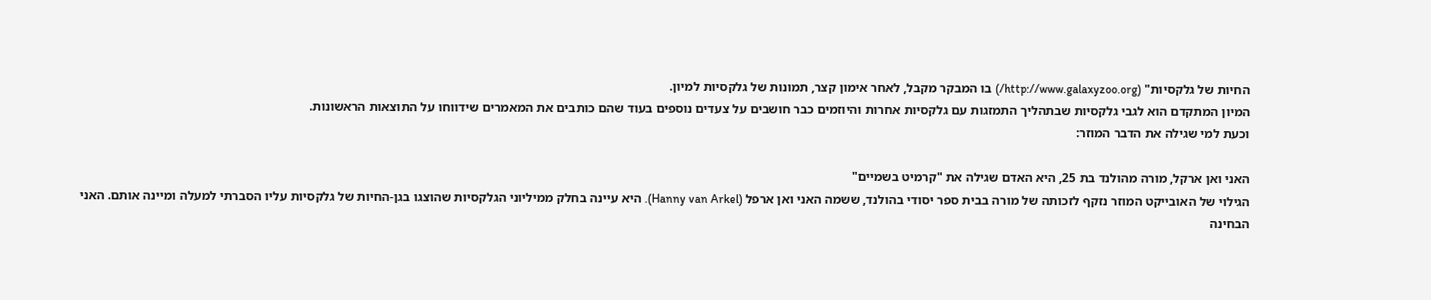החיות של גלקסיות" (http://www.galaxyzoo.org/) בו המבקר מקבל, לאחר אימון קצר, תמונות של גלקסיות למיון.
המיון המתקדם הוא לגבי גלקסיות שבתהליך התמזגות עם גלקסיות אחרות והיוזמים כבר חושבים על צעדים נוספים בעוד שהם כותבים את המאמרים שידווחו על התוצאות הראשונות.
וכעת למי שגילה את הדבר המוזר:

האני ואן ארקל, מורה מהולנד בת 25, היא האדם שגילה את "קרמיט בשמיים"
הגילוי של האובייקט המוזר נזקף לזכותה של מורה בבית ספר יסודי בהולנד, ששמה האני ואן ארפל (Hanny van Arkel). היא עיינה בחלק ממיליוני הגלקסיות שהוצגו בגן-החיות של גלקסיות עליו הסברתי למעלה ומיינה אותם. האני הבחינה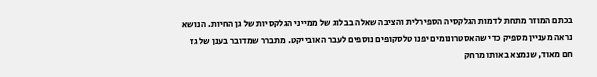בכתם המוזר מתחת לדמות הגלקסיה הספירלית והציבה שאלה בבלוג של ממייני הגלקסיות של גן החיות. הנושא נראה מעניין מספיק כדי שהאסטרונומים יפנו טלסקופים נוספים לעבר האובייקט. מתברר שמדובר בענן של גז חם מאוד, שנמצא באותו מרחק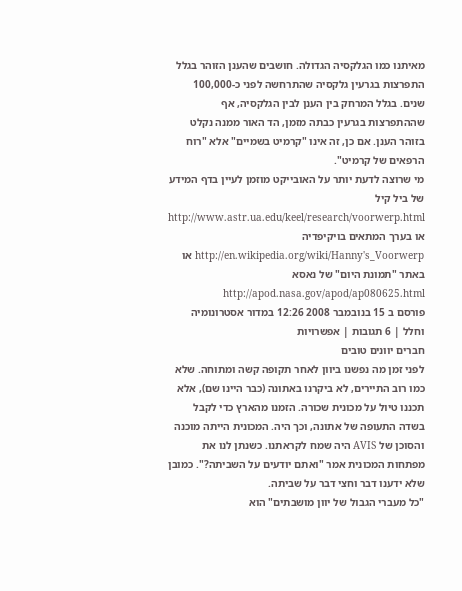מאיתנו כמו הגלקסיה הגדולה. חושבים שהענן הזוהר בגלל התפרצות בגרעין גלקסיה שהתרחשה לפני כ-100,000 שנים. בגלל המרחק בין הענן לבין הגלקסיה, אף שההתפרצות בגרעין כבתה מזמן, הד האור ממנה נקלט בזוהר הענן. אם כן, זה אינו "קרמיט בשמיים" אלא "רוח הרפאים של קרמיט".
מי שרוצה לדעת יותר על האובייקט מוזמן לעיין בדף המידע של ביל קיל http://www.astr.ua.edu/keel/research/voorwerp.html או בערך המתאים בויקיפדיה http://en.wikipedia.org/wiki/Hanny's_Voorwerp או באתר "תמונת היום" של נאסא http://apod.nasa.gov/apod/ap080625.html
פורסם ב 15 בנובמבר 2008 12:26 במדור אסטרונומיה וחלל | 6 תגובות | אפשרויות
חברים יוונים טובים
לפני זמן מה נפשנו ביוון לאחר תקופה קשה ומתוחה. שלא כמו רוב התיירים, לא ביקרנו באתונה (כבר היינו שם), אלא תכננו טיול על מכונית שכורה. הזמנו מהארץ כדי לקבל בשדה התעופה של אתונה, וכך היה. המכונית הייתה מוכנה והסוכן של AVIS היה שמח לקראתנו. כשנתן לנו את מפתחות המכונית אמר "ואתם יודעים על השביתה?". כמובן שלא ידענו דבר וחצי דבר על שביתה.
"כל מעברי הגבול של יוון מושבתים" הוא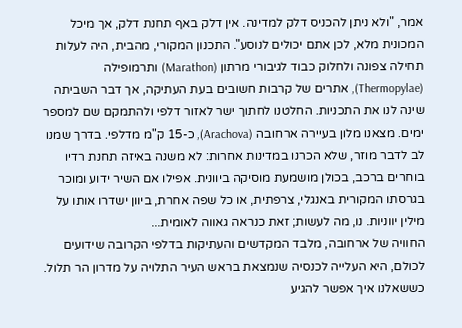אמר, "ולא ניתן להכניס דלק למדינה. אין דלק באף תחנת דלק, אך מיכל המכונית מלא, לכן אתם יכולים לנוסע". התכנון המקורי, מהבית, היה לעלות תחילה צפונה ולחלוק כבוד לגיבורי מרתון (Marathon) ותרמופילה (Thermopylae), אתרים של קרבות חשובים בעת העתיקה, אך דבר השביתה שינה לנו את התכניות. החלטנו לחתוך ישר לאזור דלפי ולהתמקם שם למספר ימים. מצאנו מלון בעיירה ארחובה (Arachova), כ-15 ק"מ מדלפי. בדרך שמנו לב לדבר מוזר, שלא הכרנו במדינות אחרות: לא משנה באיזה תחנת רדיו בוחרים ברכב, בכולן מושמעת מוסיקה ביוונית. אפילו אם השיר ידוע ומוכר בגרסתו המקורית באנגלי, צרפתית, או כל שפה אחרת, ביוון ישדרו אותו על מילין יווניות. נו, מה לעשות; זאת כנראה גאווה לאומית...
החוויה של ארחובה, מלבד המקדשים והעתיקות בדלפי הקרובה שידועים לכולם, היא העלייה לכנסיה שנמצאת בראש העיר התלויה על מדרון הר תלול. כששאלנו איך אפשר להגיע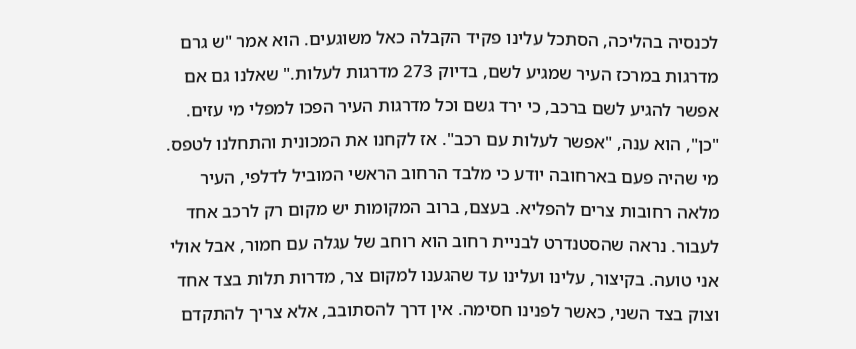לכנסיה בהליכה, הסתכל עלינו פקיד הקבלה כאל משוגעים. הוא אמר "ש גרם מדרגות במרכז העיר שמגיע לשם, בדיוק 273 מדרגות לעלות." שאלנו גם אם אפשר להגיע לשם ברכב, כי ירד גשם וכל מדרגות העיר הפכו למפלי מי עזים. "כן", הוא ענה, "אפשר לעלות עם רכב". אז לקחנו את המכונית והתחלנו לטפס.
מי שהיה פעם בארחובה יודע כי מלבד הרחוב הראשי המוביל לדלפי, העיר מלאה רחובות צרים להפליא. בעצם, ברוב המקומות יש מקום רק לרכב אחד לעבור. נראה שהסטנדרט לבניית רחוב הוא רוחב של עגלה עם חמור, אבל אולי אני טועה. בקיצור, עלינו ועלינו עד שהגענו למקום צר, מדרות תלות בצד אחד וצוק בצד השני, כאשר לפנינו חסימה. אין דרך להסתובב, אלא צריך להתקדם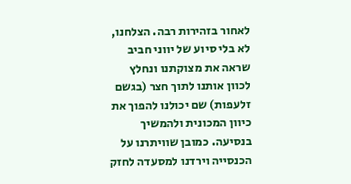לאחור בזהירות רבה. הצלחנו, לא בלי סיוע של יווני חביב שראה את מצוקתנו ונחלץ לכוון אותנו לתוך חצר (בגשם זלעפות) שם יכולנו להפוך את כיוון המכונית ולהמשיך בנסיעה. כמובן שוויתרנו על הכנסייה וירדנו למסעדה לחזק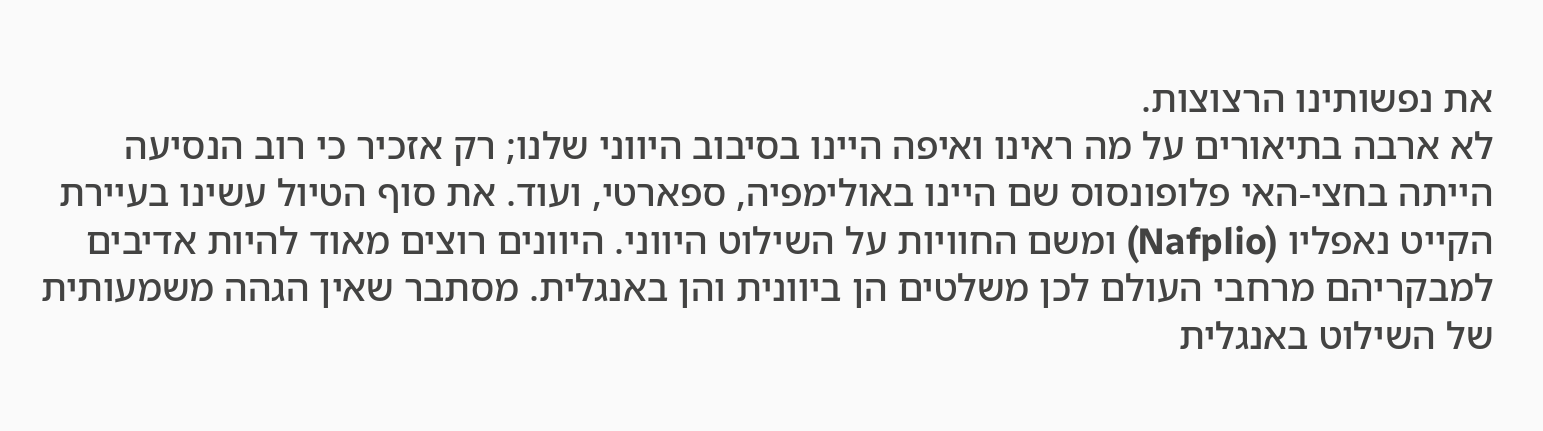את נפשותינו הרצוצות.
לא ארבה בתיאורים על מה ראינו ואיפה היינו בסיבוב היווני שלנו; רק אזכיר כי רוב הנסיעה הייתה בחצי-האי פלופונסוס שם היינו באולימפיה, ספארטי, ועוד. את סוף הטיול עשינו בעיירת הקייט נאפליו (Nafplio) ומשם החוויות על השילוט היווני. היוונים רוצים מאוד להיות אדיבים למבקריהם מרחבי העולם לכן משלטים הן ביוונית והן באנגלית. מסתבר שאין הגהה משמעותית של השילוט באנגלית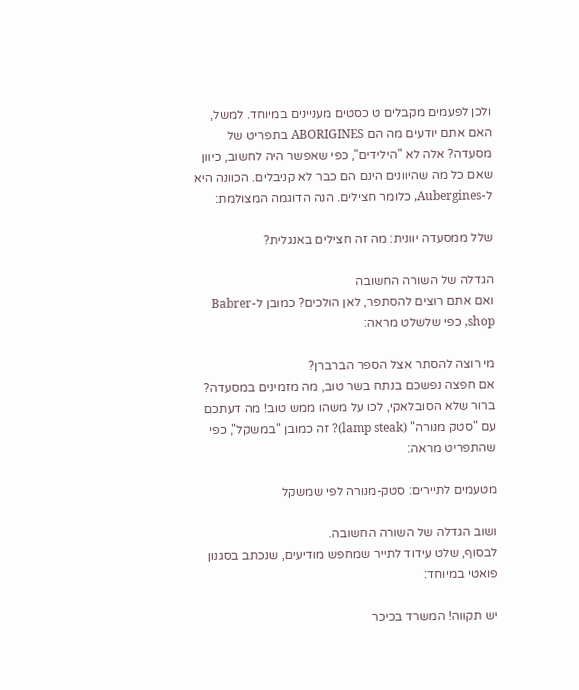ולכן לפעמים מקבלים ט כסטים מעניינים במיוחד. למשל, האם אתם יודעים מה הם ABORIGINES בתפריט של מסעדה? אלה לא "הילידים", כפי שאפשר היה לחשוב, כיוון שאם כל מה שהיוונים הינם הם כבר לא קניבלים. הכוונה היא ל-Aubergines, כלומר חצילים. הנה הדוגמה המצולמת:

שלל ממסעדה יוונית: מה זה חצילים באנגלית?

הגדלה של השורה החשובה
ואם אתם רוצים להסתפר, לאן הולכים? כמובן ל-Babrer shop, כפי שלשלט מראה:

מי רוצה להסתר אצל הספר הברברן?
אם חפצה נפשכם בנתח בשר טוב, מה מזמינים במסעדה? ברור שלא הסובלאקי, לכו על משהו ממש טוב! מה דעתכם עם "סטק מנורה" (lamp steak)? זה כמובן "במשקל", כפי שהתפריט מראה:

מטעמים לתיירים: סטק-מנורה לפי שמשקל

ושוב הגדלה של השורה החשובה.
לבסוף, שלט עידוד לתייר שמחפש מודיעים, שנכתב בסגנון פואטי במיוחד:

יש תקווה! המשרד בכיכר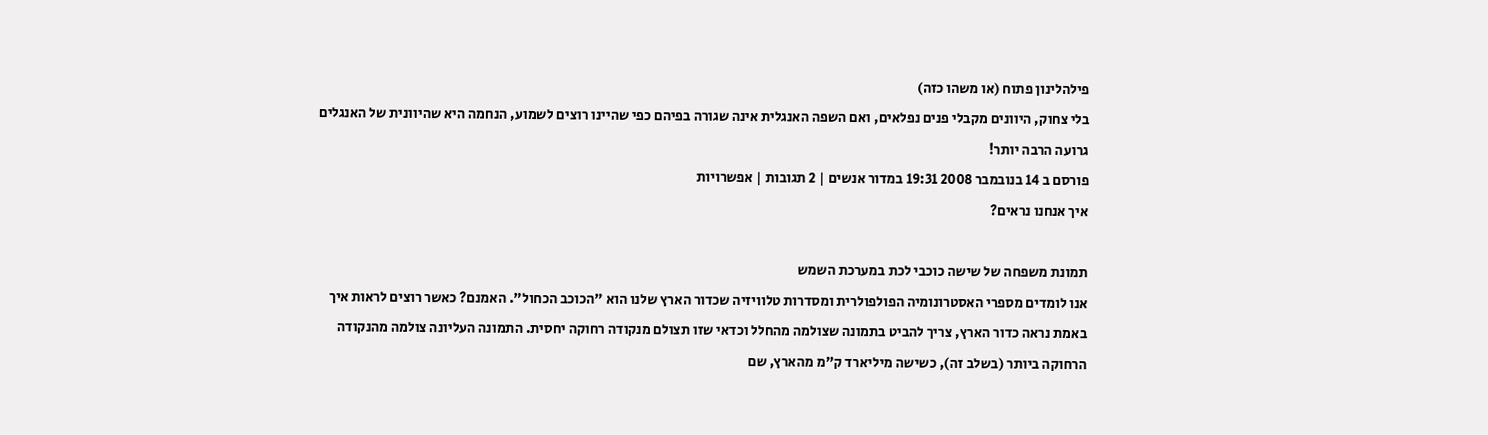פילהלינון פתוח (או משהו כזה)
בלי צחוק, היוונים מקבלי פנים נפלאים, ואם השפה האנגלית אינה שגורה בפיהם כפי שהיינו רוצים לשמוע, הנחמה היא שהיוונית של האנגלים גרועה הרבה יותר!
פורסם ב 14 בנובמבר 2008 19:31 במדור אנשים | 2 תגובות | אפשרויות
איך אנחנו נראים?

תמונת משפחה של שישה כוכבי לכת במערכת השמש
אנו לומדים מספרי האסטרונומיה הפולפולרית ומסדרות טלוויזיה שכדור הארץ שלנו הוא "הכוכב הכחול". האמנם? כאשר רוצים לראות איך באמת נראה כדור הארץ, צריך להביט בתמונה שצולמה מהחלל וכדאי שזו תצולם מנקודה רחוקה יחסית. התמונה העליונה צולמה מהנקודה הרחוקה ביותר (בשלב זה), כשישה מיליארד ק"מ מהארץ, שם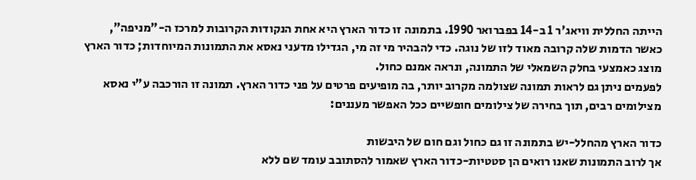הייתה החללית וויאג'ר 1 ב-14 בפברואר 1990. בתמונה זו כדור הארץ היא אחת הנקודות הקרובות למרכז ה-"מניפה", כאשר הדמות שלה קרובה מאוד לזו של נוגה. כדי להבהיר מי זה מי, הגדילו מדעני נאסא את התמונות המיוחדות; כדור הארץ מוצג כאמצעי בחלק השמאלי של התמונה, ונראה אמנם כחול.
לפעמים ניתן גם לראות תמונה שצולמה מקרוב יותר, בה מופיעים פרטים על פני כדור הארץ. תמונה זו הורכבה ע"י נאסא מצילומים רבים, תוך בחירה של צילומים חופשיים ככל האפשר מעננים:

כדור הארץ מהחלל-יש בתמונה זו גם כחול וגם חום של היבשות
אך לרוב התמונות שאנו רואים הן סטטיות-כדור הארץ שאמור להסתובב עומד שם ללא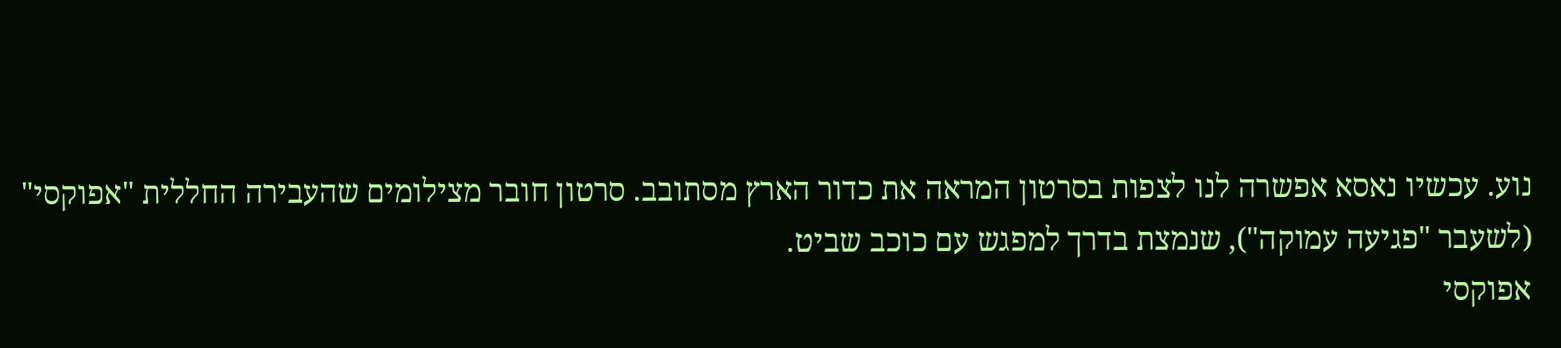נוע. עכשיו נאסא אפשרה לנו לצפות בסרטון המראה את כדור הארץ מסתובב. סרטון חובר מצילומים שהעבירה החללית "אפוקסי" (לשעבר "פגיעה עמוקה"), שנמצת בדרך למפגש עם כוכב שביט.
אפוקסי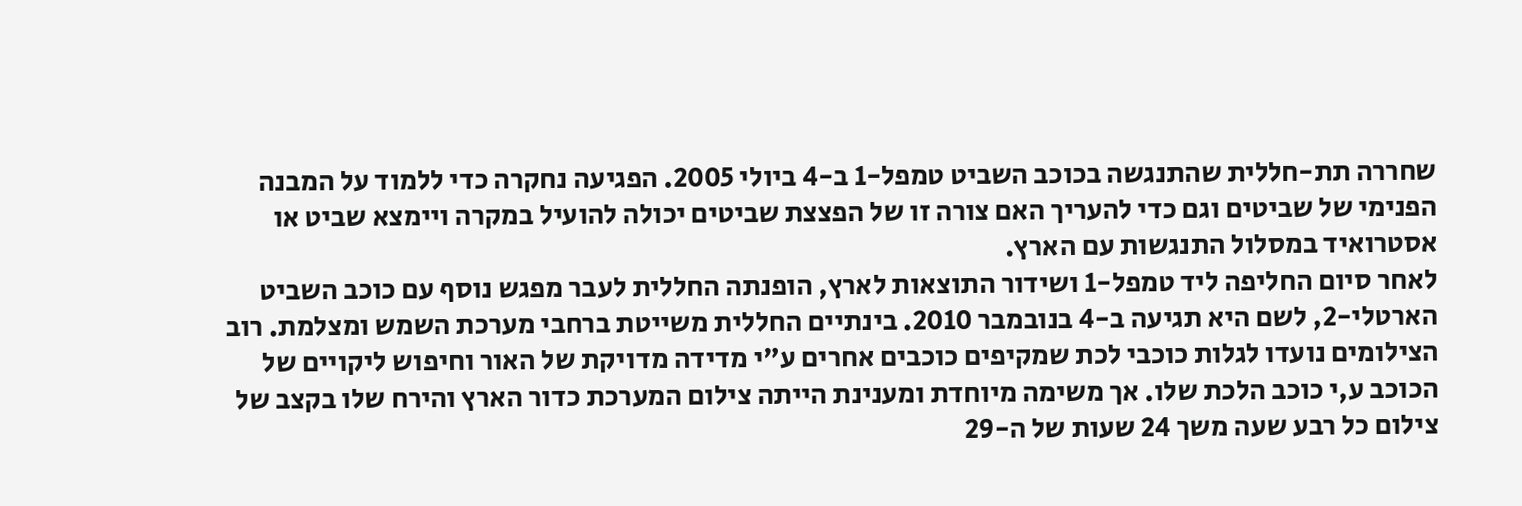שחררה תת-חללית שהתנגשה בכוכב השביט טמפל-1 ב-4 ביולי 2005. הפגיעה נחקרה כדי ללמוד על המבנה הפנימי של שביטים וגם כדי להעריך האם צורה זו של הפצצת שביטים יכולה להועיל במקרה ויימצא שביט או אסטרואיד במסלול התנגשות עם הארץ.
לאחר סיום החליפה ליד טמפל-1 ושידור התוצאות לארץ, הופנתה החללית לעבר מפגש נוסף עם כוכב השביט הארטלי-2, לשם היא תגיעה ב-4 בנובמבר 2010. בינתיים החללית משייטת ברחבי מערכת השמש ומצלמת. רוב הצילומים נועדו לגלות כוכבי לכת שמקיפים כוכבים אחרים ע"י מדידה מדויקת של האור וחיפוש ליקויים של הכוכב ע,י כוכב הלכת שלו. אך משימה מיוחדת ומענינת הייתה צילום המערכת כדור הארץ והירח שלו בקצב של צילום כל רבע שעה משך 24 שעות של ה-29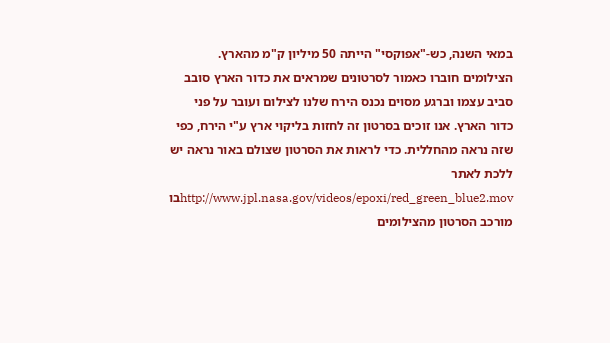במאי השנה, כש-"אפוקסי" הייתה 50 מיליון ק"מ מהארץ.
הצילומים חוברו כאמור לסרטונים שמראים את כדור הארץ סובב סביב עצמו וברגע מסוים נכנס הירח שלנו לצילום ועובר על פני כדור הארץ. אנו זוכים בסרטון זה לחזות בליקוי ארץ ע"י הירח, כפי שזה נראה מהחללית. כדי לראות את הסרטון שצולם באור נראה יש ללכת לאתר http://www.jpl.nasa.gov/videos/epoxi/red_green_blue2.movבו מורכב הסרטון מהצילומים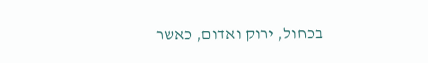בכחול, ירוק ואדום, כאשר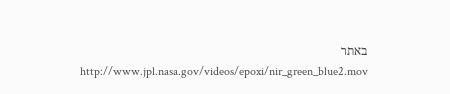באתר http://www.jpl.nasa.gov/videos/epoxi/nir_green_blue2.mov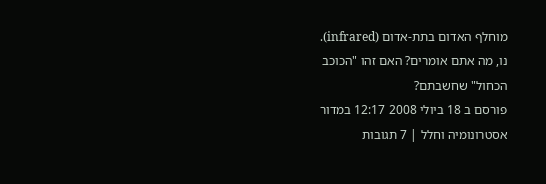מוחלף האדום בתת-אדום (infrared).
נו, מה אתם אומרים? האם זהו "הכוכב הכחול" שחשבתם?
פורסם ב 18 ביולי 2008 12:17 במדור אסטרונומיה וחלל | 7 תגובות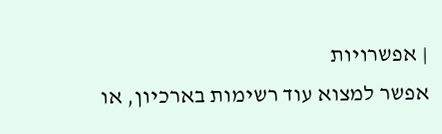| אפשרויות
אפשר למצוא עוד רשימות בארכיון, או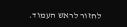לחזור לראש העמוד.